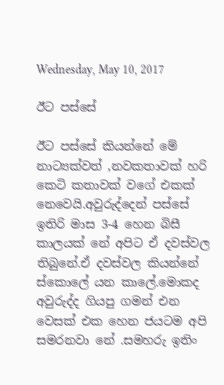Wednesday, May 10, 2017

ඊට පස්සේ

ඊට පස්සේ කියන්නේ මේ නාට්‍යක්වත් ,නවකතාවක් හරි කෙටි කතාවක් වගේ එකක් නෙවෙයි.අවුරුද්දෙන් පස්සේ ඉතිරි මාස 3-4 හෙන බිසී කාලයක් නේ අපිට ඒ දවස්වල තිබුනේ.ඒ දවස්වල කියන්නේ ස්කොලේ යන කාලේ.මොකද අවුරුද්ද ගියපු ගමන් එන වෙසක් එක හෙන ජයටම අපි සමරනවා නේ .සමහරු ඉතිං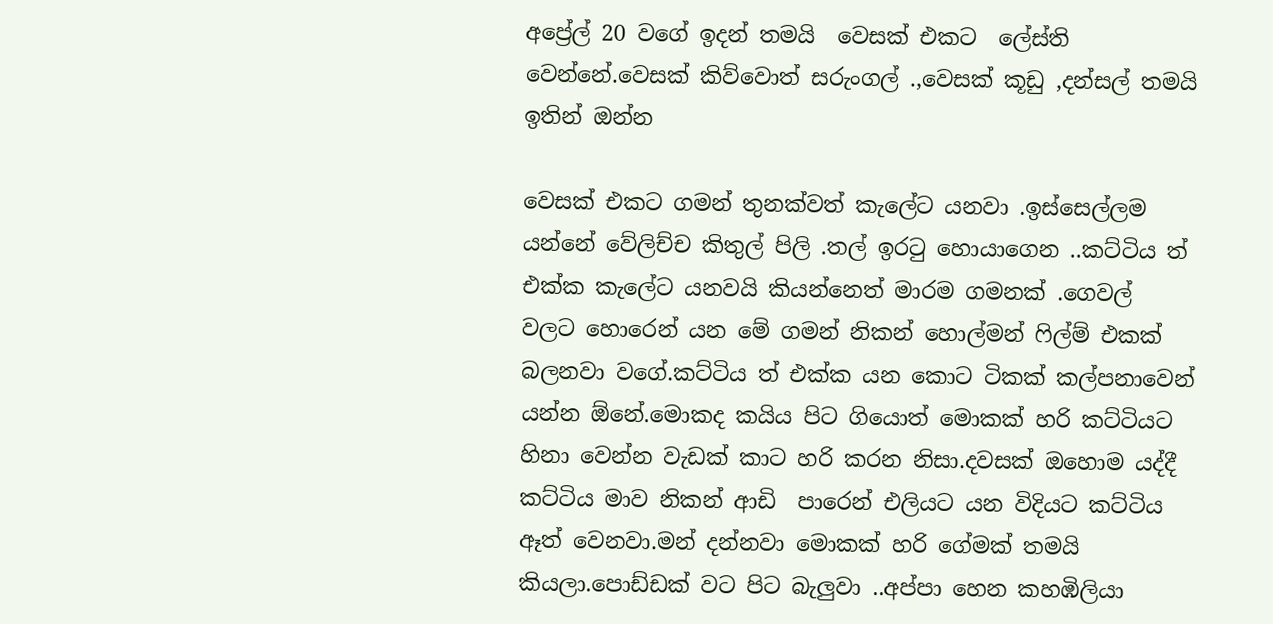අප්‍රේල් 20 වගේ ඉදන් තමයි  වෙසක් එකට  ලේස්ති වෙන්නේ.වෙසක් කිව්වොත් සරුංගල් .,වෙසක් කූඩු ,දන්සල් තමයි ඉතින් ඔන්න

වෙසක් එකට ගමන් තුනක්වත් කැලේට යනවා .ඉස්සෙල්ලම යන්නේ වේලිච්ච කිතුල් පිලි .තල් ඉරටු හොයාගෙන ..කට්ටිය ත් එක්ක කැලේට යනවයි කියන්නෙත් මාරම ගමනක් .ගෙවල් වලට හොරෙන් යන මේ ගමන් නිකන් හොල්මන් ෆිල්ම් එකක් බලනවා වගේ.කට්ටිය ත් එක්ක යන කොට ටිකක් කල්පනාවෙන් යන්න ඕනේ.මොකද කයිය පිට ගියොත් මොකක් හරි කට්ටියට හිනා වෙන්න වැඩක් කාට හරි කරන නිසා.දවසක් ඔහොම යද්දී කට්ටිය මාව නිකන් ආඩි  පාරෙන් එලියට යන විදියට කට්ටිය ඈත් වෙනවා.මන් දන්නවා මොකක් හරි ගේමක් තමයි කියලා.පොඩ්ඩක් වට පිට බැලුවා ..අප්පා හෙන කහඹිලියා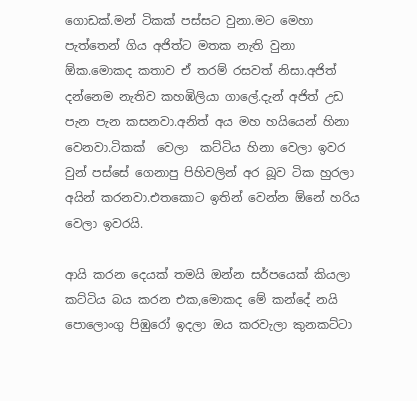ගොඩක්.මන් ටිකක් පස්සට වුනා.මට මෙහා පැත්තෙන් ගිය අජිත්ට මතක නැති වුනා ඕක.මොකද කතාව ඒ තරම් රසවත් නිසා.අජිත් දන්නෙම නැතිව කහඹිලියා ගාලේ.දැන් අජිත් උඩ පැන පැන කසනවා.අනිත් අය මහ හයියෙන් හිනා වෙනවා.ටිකක්  වෙලා  කට්ටිය හිනා වෙලා ඉවර වුන් පස්සේ ගෙනාපු පිහිවලින් අර බූව ටික හුරලා අයින් කරනවා.එතකොට ඉතින් වෙන්න ඕනේ හරිය වෙලා ඉවරයි.

ආයි කරන දෙයක් තමයි ඔන්න සර්පයෙක් කියලා කට්ටිය බය කරන එක,මොකද මේ කන්දේ නයි පොලොංගු පිඹුරෝ ඉදලා ඔය කරවැලා කුනකට්ටා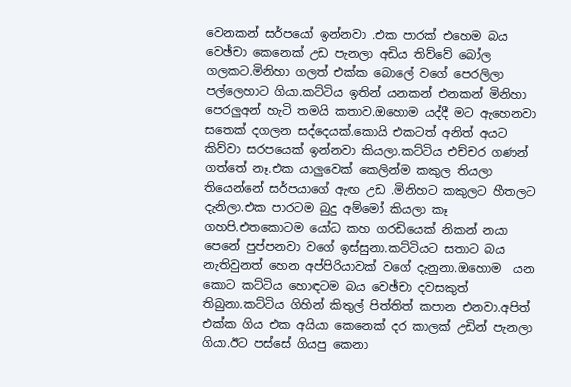වෙනකන් සර්පයෝ ඉන්නවා .එක පාරක් එහෙම බය වෙඡ්චා කෙනෙක් උඩ පැනලා අඩිය තිව්වේ බෝල ගලකට.මිනිහා ගලත් එක්ක බොලේ වගේ පෙරලිලා පල්ලෙහාට ගියා.කට්ටිය ඉතින් යනකන් එනකන් මිනිහා පෙරලුඅන් හැටි තමයි කතාව.ඔහොම යද්දී මට ඇහෙනවා  සතෙක් දගලන සද්දෙයක්.කොයි එකටත් අනිත් අයට කිව්වා සරපයෙක් ඉන්නවා කියලා.කට්ටිය එච්චර ගණන් ගත්තේ නෑ.එක යාලුවෙක් කෙලින්ම කකුල තියලා තියෙන්නේ සර්පයාගේ ඇඟ උඩ .මිනිහට කකුලට හීතලට දැනිලා.එක පාරටම බුදු අම්මෝ කියලා කෑ ගහපි.එතකොටම යෝධ කහ ගරඩියෙක් නිකන් නයා පෙනේ පුප්පනවා වගේ ඉස්සුනා.කට්ටියට සතාට බය නැතිවුනත් හෙන අප්පිරියාවක් වගේ දැනුනා.ඔහොම  යන කොට කට්ටිය හොඳටම බය වෙඡ්චා දවසකුත් තිබුනා.කට්ටිය ගිහින් කිතුල් පිත්තිත් කපාන එනවා.අපිත් එක්ක ගිය එක අයියා කෙනෙක් දර කාලක් උඩින් පැනලා ගියා.ඊට පස්සේ ගියපු කෙනා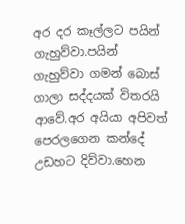අර දර කෑල්ලට පයින් ගැහුව්වා.පයින් ගැහුව්වා ගමන් බොස් ගාලා සද්දයක් විතරයි ආවේ.අර අයියා අපිවත් පෙරලගෙන කන්දේ උඩහට දිව්වා.හෙන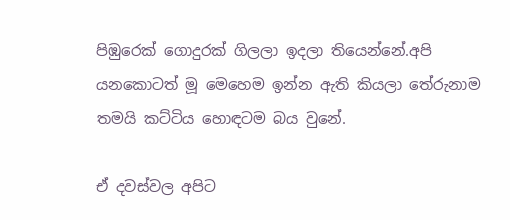පිඹුරෙක් ගොදුරක් ගිලලා ඉදලා තියෙන්නේ.අපි යනකොටත් මූ මෙහෙම ඉන්න ඇති කියලා තේරුනාම තමයි කට්ටිය හොඳටම බය වුනේ.

ඒ දවස්වල අපිට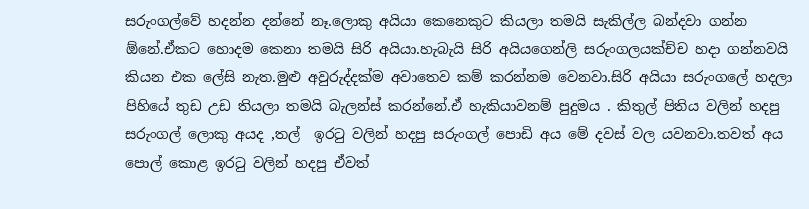සරුංගල්වේ හදන්න දන්නේ නෑ.ලොකු අයියා කෙනෙකුට කියලා තමයි සැකිල්ල බන්දවා ගන්න ඕනේ.ඒකට හොදම කෙනා තමයි සිරි අයියා.හැබැයි සිරි අයියගෙන්ලි සරුංගලයක්ච්ච හදා ගන්නවයි කියන එක ලේසි නැත.මුළු අවුරුද්දක්ම අවාතෙව කම් කරන්නම වෙනවා.සිරි අයියා සරුංගලේ හදලා පිහියේ තුඩ උඩ තියලා තමයි බැලන්ස් කරන්නේ.ඒ හැකියාවනම් පුදුමය . කිතුල් පිතිය වලින් හදපු සරුංගල් ලොකු අයද ,තල්  ඉරටු වලින් හදපු සරුංගල් පොඩි අය මේ දවස් වල යවනවා.තවත් අය පොල් කොළ ඉරටු වලින් හදපු ඒවත්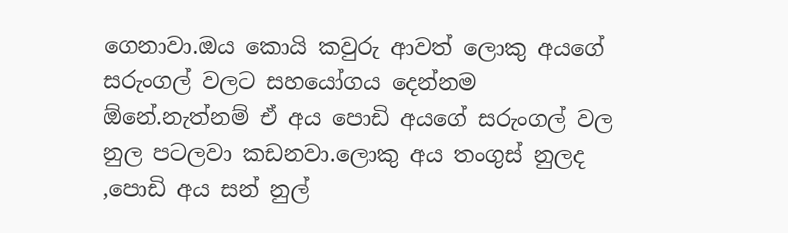ගෙනාවා.ඔය කොයි කවුරු ආවත් ලොකු අයගේ සරුංගල් වලට සහයෝගය දෙන්නම ඕනේ.නැත්නම් ඒ අය පොඩි අයගේ සරුංගල් වල නුල පටලවා කඩනවා.ලොකු අය තංගුස් නුලද ,පොඩි අය සන් නුල්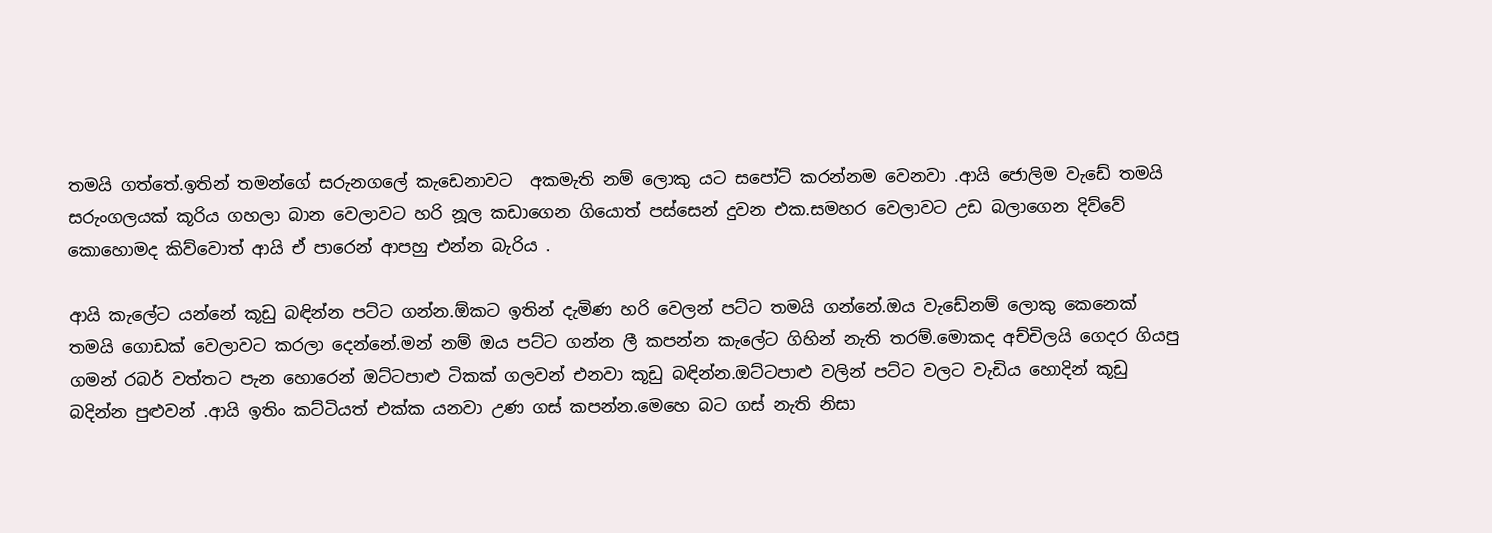තමයි ගත්තේ.ඉතින් තමන්ගේ සරුනගලේ කැඩෙනාවට  අකමැති නම් ලොකු යට සපෝට් කරන්නම වෙනවා .ආයි ජොලිම වැඩේ තමයි සරුංගලයක් කූරිය ගහලා බාන වෙලාවට හරි නූල කඩාගෙන ගියොත් පස්සෙන් දුවන එක.සමහර වෙලාවට උඩ බලාගෙන දිව්වේ කොහොමද කිව්වොත් ආයි ඒ පාරෙන් ආපහු එන්න බැරිය .

ආයි කැලේට යන්නේ කූඩු බඳින්න පට්ට ගන්න.ඕකට ඉතින් දැමිණ හරි වෙලන් පට්ට තමයි ගන්නේ.ඔය වැඩේනම් ලොකු කෙනෙක් තමයි ගොඩක් වෙලාවට කරලා දෙන්නේ.මන් නම් ඔය පට්ට ගන්න ලී කපන්න කැලේට ගිහින් නැති තරම්.මොකද අච්චිලයි ගෙදර ගියපු ගමන් රබර් වත්තට පැන හොරෙන් ඔට්ටපාළු ටිකක් ගලවන් එනවා කූඩු බඳින්න.ඔට්ටපාළු වලින් පට්ට වලට වැඩිය හොදින් කූඩු බදින්න පුළුවන් .ආයි ඉතිං කට්ටියත් එක්ක යනවා උණ ගස් කපන්න.මෙහෙ බට ගස් නැති නිසා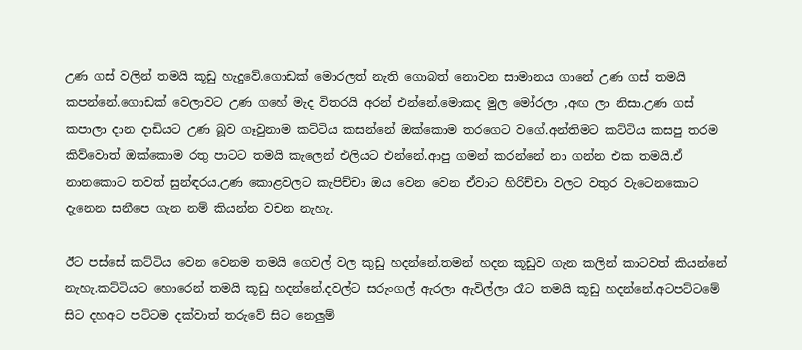උණ ගස් වලින් තමයි කූඩු හැදුවේ.ගොඩක් මොරලත් නැති ගොබත් නොවන සාමානය ගානේ උණ ගස් තමයි කපන්නේ.ගොඩක් වෙලාවට උණ ගහේ මැද විතරයි අරන් එන්නේ.මොකද මුල මෝරලා ,අඟ ලා නිසා.උණ ගස් කපාලා දාන දාඩියට උණ බූව ගෑවුනාම කට්ටිය කසන්නේ ඔක්කොම තරගෙට වගේ.අන්තිමට කට්ටිය කසපු තරම කිව්වොත් ඔක්කොම රතු පාටට තමයි කැලෙන් එලියට එන්නේ.ආපු ගමන් කරන්නේ නා ගන්න එක තමයි.ඒ නානකොට තවත් සුන්ඳරය.උණ කොළවලට කැපිච්චා ඔය වෙන වෙන ඒවාට හිරිච්චා වලට වතුර වැටෙනකොට දැනෙන සනීපෙ ගැන නම් කියන්න වචන නැහැ.

ඊට පස්සේ කට්ටිය වෙන වෙනම තමයි ගෙවල් වල කුඩු හදන්නේ.තමන් හදන කූඩුව ගැන කලින් කාටවත් කියන්නේ නැහැ.කට්ටියට හොරෙන් තමයි කූඩු හදන්නේ.දවල්ට සරුංගල් ඇරලා ඇවිල්ලා රෑට තමයි කූඩු හදන්නේ.අටපට්ටමේ සිට දහඅට පට්ටම දක්වාත් තරුවේ සිට නෙලුම්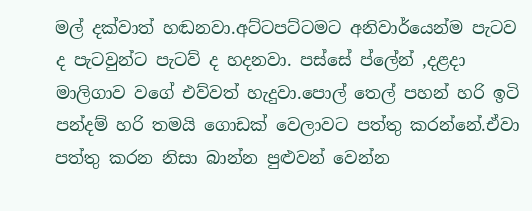මල් දක්වාත් හඬනවා.අට්ටපට්ටමට අනිවාර්යෙන්ම පැටව ද පැටවුන්ට පැටව් ද හදනවා. පස්සේ ප්ලේන් ,දළදා මාලිගාව වගේ එව්වත් හැදුවා.පොල් තෙල් පහන් හරි ඉටි පන්දම් හරි තමයි ගොඩක් වෙලාවට පත්තු කරන්නේ.ඒවා පත්තු කරන නිසා බාන්න පුළුවන් වෙන්න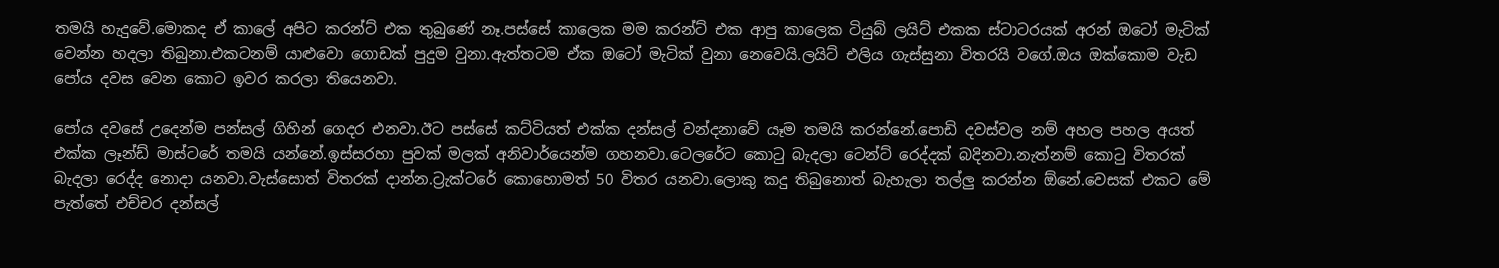තමයි හැදුවේ.මොකද ඒ කාලේ අපිට කරන්ට් එක තුබුණේ නෑ.පස්සේ කාලෙක මම කරන්ට් එක ආපු කාලෙක ටියුබ් ලයිට් එකක ස්ටාටරයක් අරන් ඔටෝ මැටික් වෙන්න හදලා තිබුනා.එකටනම් යාළුවො ගොඩක් පුදුම වුනා.ඇත්තටම ඒක ඔටෝ මැටික් වුනා නෙවෙයි.ලයිට් එලිය ගැස්සුනා විතරයි වගේ.ඔය ඔක්කොම වැඩ පෝය දවස වෙන කොට ඉවර කරලා තියෙනවා.

පෝය දවසේ උදෙන්ම පන්සල් ගිහින් ගෙදර එනවා.ඊට පස්සේ කට්ටියත් එක්ක දන්සල් වන්දනාවේ යෑම තමයි කරන්නේ.පොඩි දවස්වල නම් අහල පහල අයත් එක්ක ලෑන්ඩ් මාස්ටරේ තමයි යන්නේ.ඉස්සරහා පුවක් මලක් අනිවාර්යෙන්ම ගහනවා.ටෙලරේට කොටු බැදලා ටෙන්ට් රෙද්දක් බදිනවා.නැත්නම් කොටු විතරක් බැදලා රෙද්ද නොදා යනවා.වැස්සොත් විතරක් දාන්න.ට්‍රැක්ටරේ කොහොමත් 50 විතර යනවා.ලොකු කදු තිබුනොත් බැහැලා තල්ලු කරන්න ඕනේ.වෙසක් එකට මේ පැත්තේ එච්චර දන්සල්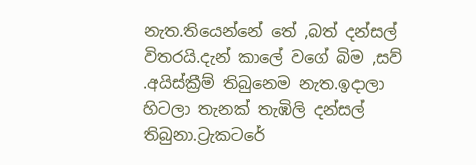නැත.තියෙන්නේ තේ ,බත් දන්සල් විතරයි.දැන් කාලේ වගේ බිම ,සව් .අයිස්ක්‍රීම් තිබුනෙම නැත.ඉදාලා හිටලා තැනක් තැඹිලි දන්සල් තිබුනා.ට්‍රැකටරේ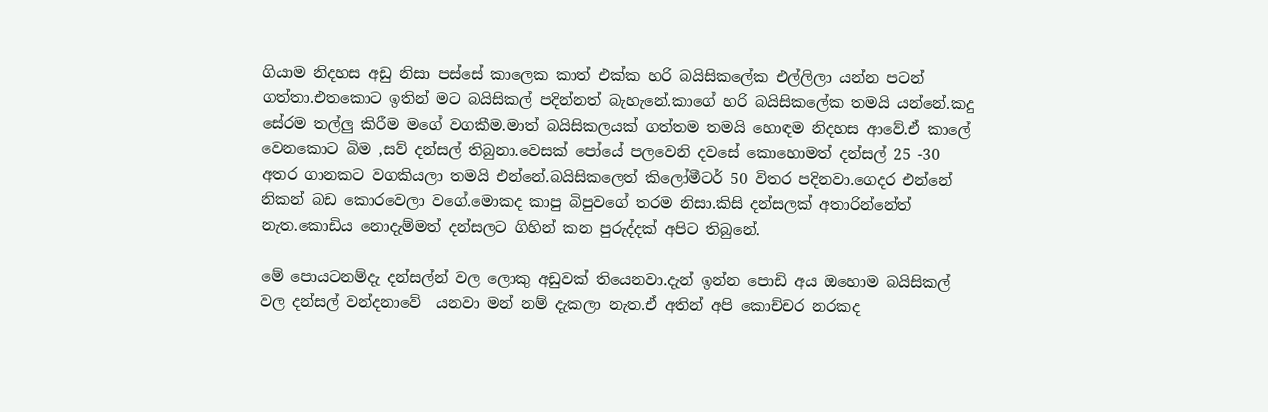ගියාම නිදහස අඩු නිසා පස්සේ කාලෙක කාත් එක්ක හරි බයිසිකලේක එල්ලිලා යන්න පටන් ගත්තා.එතකොට ඉතින් මට බයිසිකල් පදින්නත් බැහැනේ.කාගේ හරි බයිසිකලේක තමයි යන්නේ.කදු සේරම තල්ලු කිරීම මගේ වගකීම.මාත් බයිසිකලයක් ගත්තම තමයි හොඳම නිදහස ආවේ.ඒ කාලේ වෙනකොට බිම ,සව් දන්සල් තිබුනා.වෙසක් පෝයේ පලවෙනි දවසේ කොහොමත් දන්සල් 25 -30 අතර ගානකට වගකියලා තමයි එන්නේ.බයිසිකලෙත් කිලෝමීටර් 50 විතර පදිනවා.ගෙදර එන්නේ නිකන් බඩ කොරවෙලා වගේ.මොකද කාපු බිපුවගේ තරම නිසා.කිසි දන්සලක් අතාරින්නේත් නැත.කොඩිය නොදැම්මත් දන්සලට ගිහින් කන පුරුද්දක් අපිට තිබුනේ.

මේ පොයටනම්දැ දන්සල්න් වල ලොකු අඩුවක් තියෙනවා.දැන් ඉන්න පොඩි අය ඔහොම බයිසිකල් වල දන්සල් වන්දනාවේ  යනවා මන් නම් දැකලා නැත.ඒ අතින් අපි කොච්චර නරකද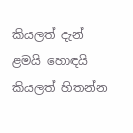කියලත් දැන් ළමයි හොඳයි කියලත් හිතන්න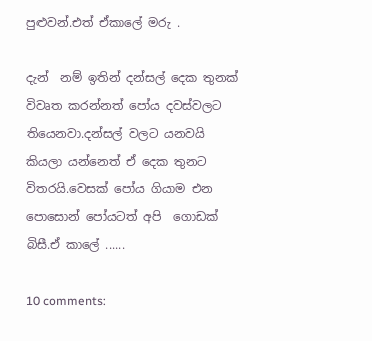පුළුවන්.එත් ඒකාලේ මරු .

දැන්  නම් ඉතින් දන්සල් දෙක තුනක් විවෘත කරන්නත් පෝය දවස්වලට තියෙනවා.දන්සල් වලට යනවයි කියලා යන්නෙත් ඒ දෙක තුනට විතරයි.වෙසක් පෝය ගියාම එන පොසොන් පෝයටත් අපි  ගොඩක් බිසී.ඒ කාලේ ......

10 comments: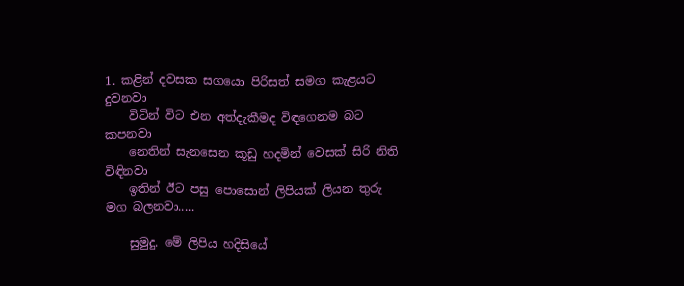1. කළින් දවසක සගයො පිරිසත් සමග කැළයට දුවනවා
    විටින් විට එන අත්දැකීමද විඳගෙනම බට කපනවා
    නෙතින් සැනසෙන කූඩු හදමින් වෙසක් සිරි නිති විඳිනවා
    ඉතින් ඊට පසු පොසොන් ලිපියක් ලියන තුරු මග බලනවා.....

    සුමුදු. මේ ලිපිය හදිසියේ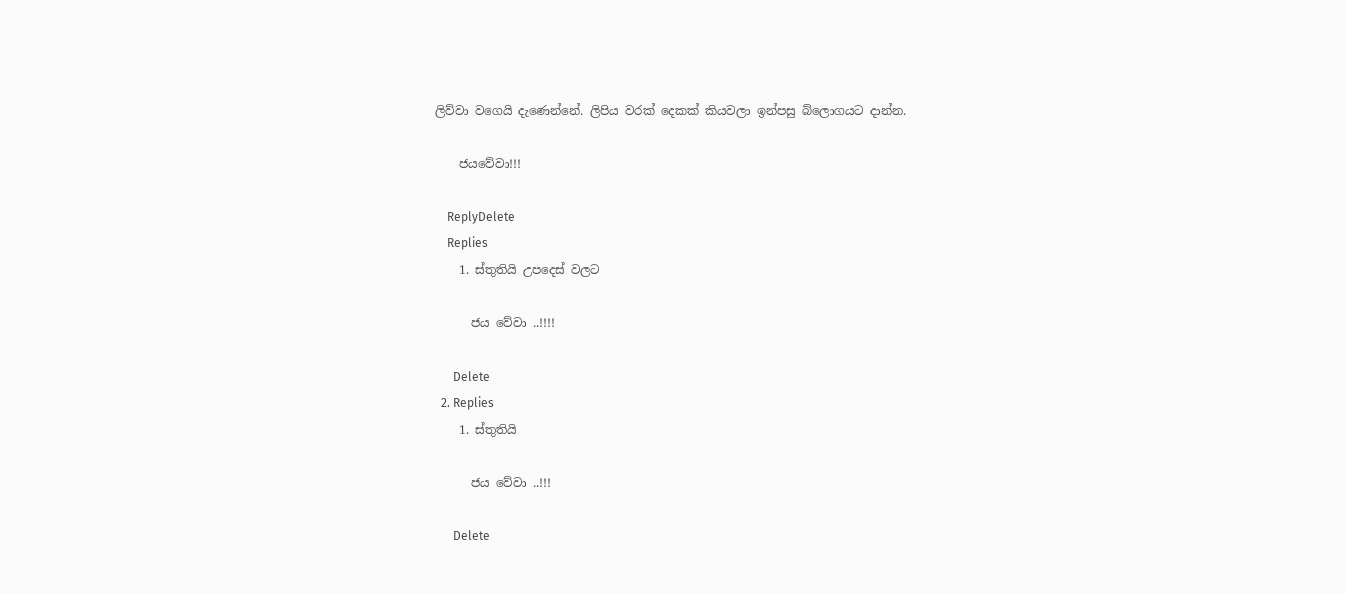ලිව්වා වගෙයි දැණෙන්නේ. ලිපිය වරක් දෙකක් කියවලා ඉන්පසු බ්ලොගයට දාන්න.

    ජයවේවා!!!

    ReplyDelete
    Replies
    1. ස්තුතියි උපදෙස් වලට

      ජය වේවා ..!!!!

      Delete
  2. Replies
    1. ස්තුතියි

      ජය වේවා ..!!!

      Delete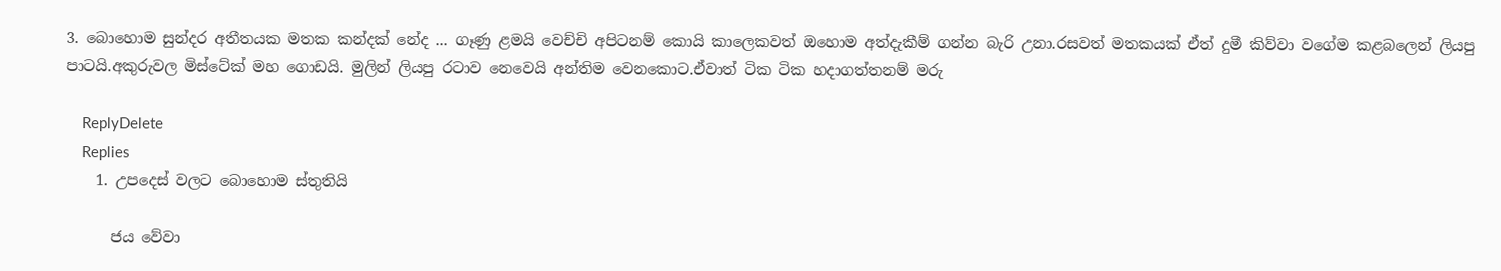3. බොහොම සුන්දර අතීතයක මතක කන්දක් නේද ... ගෑණු ළමයි වෙච්චි අපිටනම් කොයි කාලෙකවත් ඔහොම අත්දැකීම් ගන්න බැරි උනා.රසවත් මතකයක් ඒත් දුමී කිව්වා වගේම කළබලෙන් ලියපු පාටයි.අකුරුවල මිස්ටේක් මහ ගොඩයි. මුලින් ලියපු රටාව නෙවෙයි අන්තිම වෙනකොට.ඒවාත් ටික ටික හදාගත්තනම් මරු

    ReplyDelete
    Replies
    1. උපදෙස් වලට බොහොම ස්තුතියි

      ජය වේවා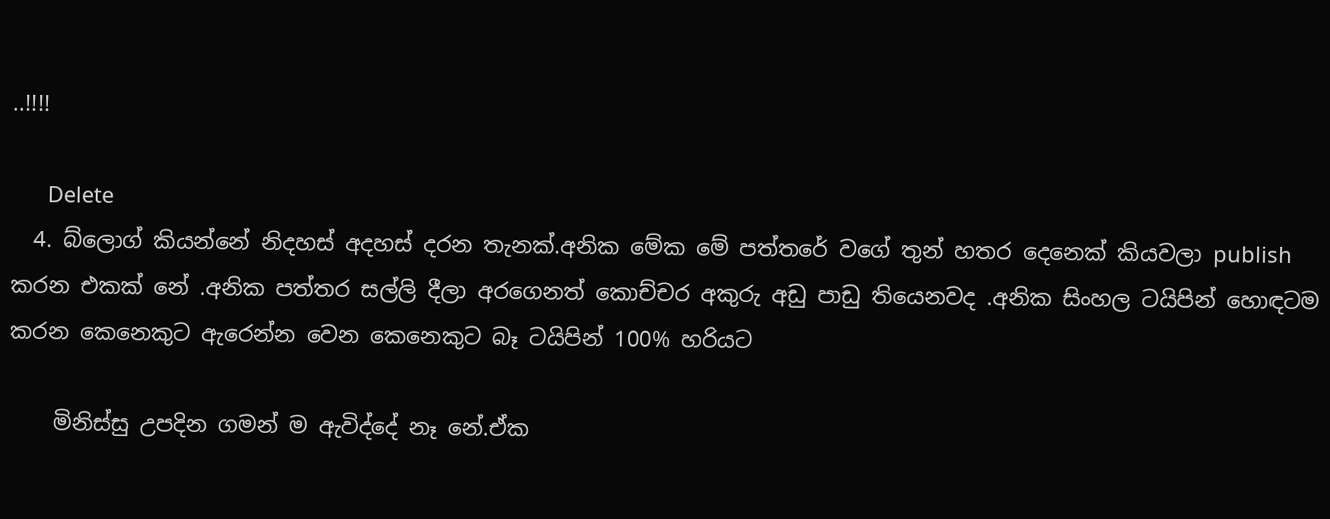..!!!!

      Delete
  4. බ්ලොග් කියන්නේ නිදහස් අදහස් දරන තැනක්.අනික මේක මේ පත්තරේ වගේ තුන් හතර දෙනෙක් කියවලා publish කරන එකක් නේ .අනික පත්තර සල්ලි දීලා අරගෙනත් කොච්චර අකුරු අඩු පාඩු තියෙනවද .අනික සිංහල ටයිපින් හොඳටම කරන කෙනෙකුට ඇරෙන්න වෙන කෙනෙකුට බෑ ටයිපින් 100% හරියට

    මිනිස්සු උපදින ගමන් ම ඇවිද්දේ නෑ නේ.ඒක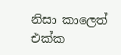නිසා කාලෙත් එක්ක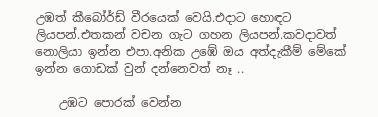උඹත් කීබෝර්ඩ් වීරයෙක් වෙයි.එදාට හොඳට ලියපන්.එතකන් වචන ගැට ගහන ලියපන්.කවදාවත් නොලියා ඉන්න එපා.අනික උඹේ ඔය අත්දැකීම් මේකේ ඉන්න ගොඩක් වුන් දන්නෙවත් නෑ ..

    උඹට පොරක් වෙන්න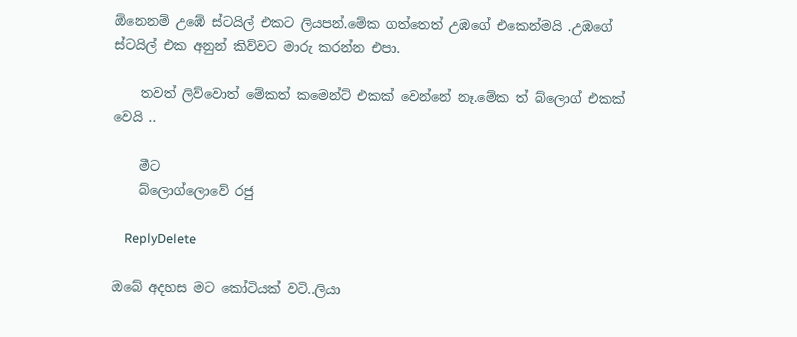ඕනෙනම් උඹේ ස්ටයිල් එකට ලියපන්.මේක ගත්තෙත් උඹගේ එකෙන්මයි .උඹගේ ස්ටයිල් එක අනුන් කිව්වට මාරු කරන්න එපා.

    තවත් ලිව්වොත් මේකත් කමෙන්ට් එකක් වෙන්නේ නෑ.මේක ත් බ්ලොග් එකක් වෙයි ..

    මීට
    බ්ලොග්ලොවේ රජු

    ReplyDelete

ඔබේ අදහස මට කෝටියක් වටි..ලියා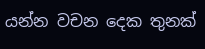යන්න වචන දෙක තුනක්